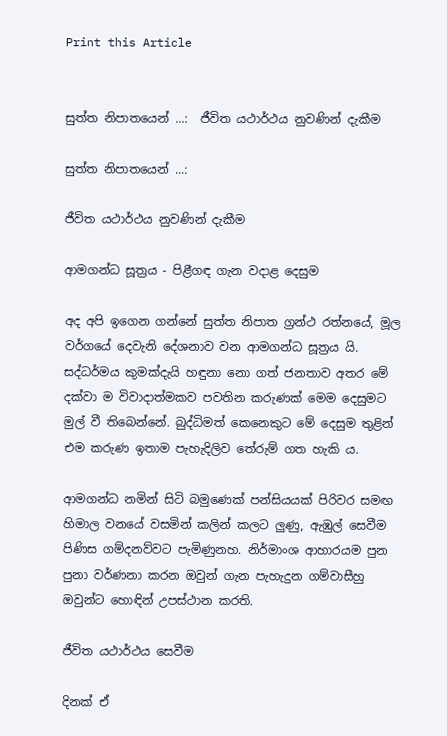Print this Article


සුත්ත නිපාතයෙන් ...:  ජීවිත යථාර්ථය නුවණින් දැකීම

සුත්ත නිපාතයෙන් ...:

ජීවිත යථාර්ථය නුවණින් දැකීම

ආමගන්ධ සූත්‍රය - පිළීගඳ ගැන වදාළ දෙසුම

අද අපි ඉගෙන ගන්නේ සුත්ත නිපාත ග්‍රන්ථ රත්නයේ, මූල වර්ගයේ දෙවැනි දේශනාව වන ආමගන්ධ සූත්‍රය යි. සද්ධර්මය කුමක්දැයි හඳුනා නො ගත් ජනතාව අතර මේ දක්වා ම විවාදාත්මකව පවතින කරුණක් මෙම දෙසුමට මුල් වී තිබෙන්නේ. බුද්ධිමත් කෙනෙකුට මේ දෙසුම තුළින් එම කරුණ ඉතාම පැහැදිලිව තේරුම් ගත හැකි ය.

ආමගන්ධ නමින් සිටි බමුණෙක් පන්සියයක් පිරිවර සමඟ හිමාල වනයේ වසමින් කලින් කලට ලුණු, ඇඹුල් සෙවීම පිණිස ගම්දනව්වට පැමිණුනහ. නිර්මාංශ ආහාරයම පුන පුනා වර්ණනා කරන ඔවුන් ගැන පැහැදුන ගම්වාසීහු ඔවුන්ට හොඳින් උපස්ථාන කරති.

ජීවිත යථාර්ථය සෙවීම

දිනක් ඒ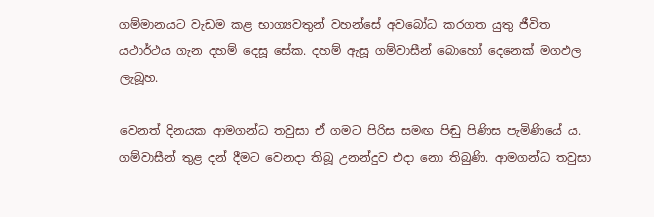ගම්මානයට වැඩම කළ භාග්‍යවතුන් වහන්සේ අවබෝධ කරගත යුතු ජීවිත යථාර්ථය ගැන දහම් දෙසූ සේක. දහම් ඇසූ ගම්වාසීන් බොහෝ දෙනෙක් මගඵල ලැබූහ.

වෙනත් දිනයක ආමගන්ධ තවුසා ඒ ගමට පිරිස සමඟ පිඬු පිණිස පැමිණියේ ය. ගම්වාසීන් තුළ දන් දීමට වෙනදා තිබූ උනන්දුව එදා නො තිබුණි. ආමගන්ධ තවුසා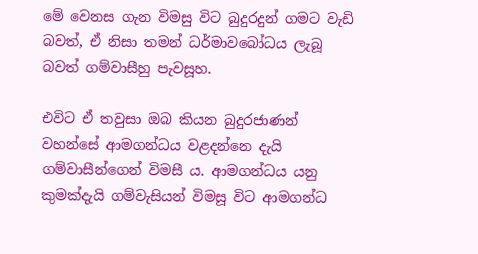මේ වෙනස ගැන විමසු විට බුදුරදුන් ගමට වැඩි බවත්, ඒ නිසා තමන් ධර්මාවබෝධය ලැබූ බවත් ගම්වාසීහු පැවසූහ.

එවිට ඒ තවුසා ඔබ කියන බුදුරජාණන් වහන්සේ ආමගන්ධය වළදන්නෙ දැයි ගම්වාසීන්ගෙන් විමසී ය. ආමගන්ධය යනු කුමක්දැයි ගම්වැසියන් විමසූ විට ආමගන්ධ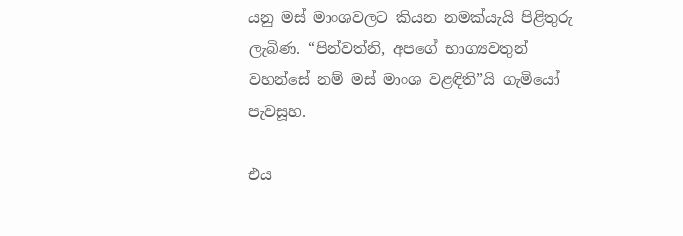යනු මස් මාංශවලට කියන නමක්යැයි පිළිතුරු ලැබිණ. “පින්වත්නි, අපගේ භාග්‍යවතුන් වහන්සේ නම් මස් මාංශ වළඳිති”යි ගැමියෝ පැවසූහ.

එය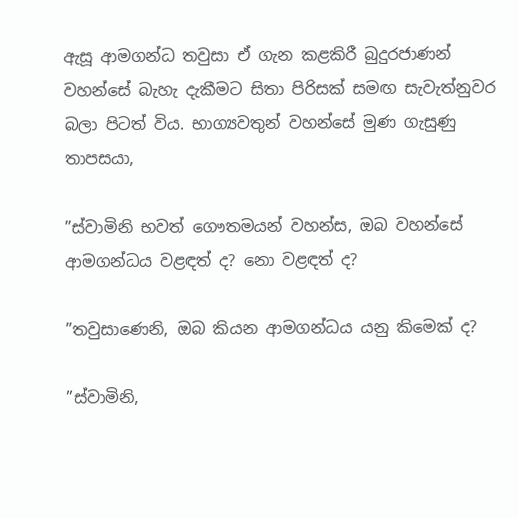ඇසූ ආමගන්ධ තවුසා ඒ ගැන කළකිරී බුදුරජාණන් වහන්සේ බැහැ දැකීමට සිතා පිරිසක් සමඟ සැවැත්නුවර බලා පිටත් විය. භාග්‍යවතුන් වහන්සේ මුණ ගැසුණු තාපසයා,

”ස්වාමිනි භවත් ගෞතමයන් වහන්ස, ඔබ වහන්සේ ආමගන්ධය වළඳත් ද? නො වළඳත් ද?

”තවුසාණෙනි, ඔබ කියන ආමගන්ධය යනු කිමෙක් ද?

”ස්වාමිනි,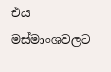එය මස්මාංශවලට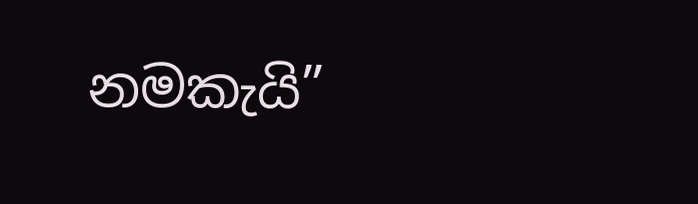නමකැයි”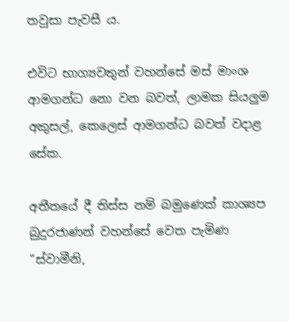තවුසා පැවසී ය.

එවිට භාග්‍යවතුන් වහන්සේ මස් මාංශ ආමගන්ධ නො වන බවත්, ලාමක සියලුම අකුසල්, කෙලෙස් ආමගන්ධ බවත් වදාළ සේක.

අතීතයේ දී තිස්ස නම් බමුණෙක් කාශ්‍යප බුදුරජාණන් වහන්සේ වෙත පැමිණ “ස්වාමීනි,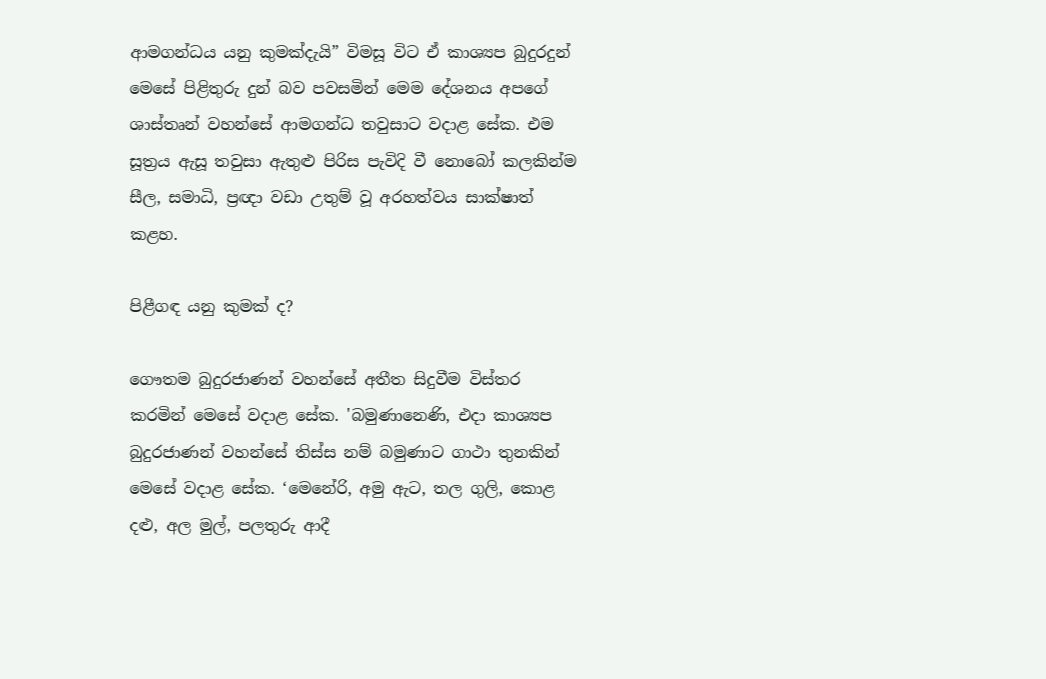ආමගන්ධය යනු කුමක්දැයි” විමසූ විට ඒ කාශ්‍යප බුදුරදුන් මෙසේ පිළිතුරු දුන් බව පවසමින් මෙම දේශනය අපගේ ශාස්තෘන් වහන්සේ ආමගන්ධ තවුසාට වදාළ සේක. එම සූත්‍රය ඇසූ තවුසා ඇතුළු පිරිස පැවිදි වී නොබෝ කලකින්ම සීල, සමාධි, ප්‍රඥා වඩා උතුම් වූ අරහත්වය සාක්ෂාත් කළහ.

පිළීගඳ යනු කුමක් ද?

ගෞතම බුදුරජාණන් වහන්සේ අතීත සිදුවීම විස්තර කරමින් මෙසේ වදාළ සේක. 'බමුණානෙණි, එදා කාශ්‍යප බුදුරජාණන් වහන්සේ තිස්ස නම් බමුණාට ගාථා තුනකින් මෙසේ වදාළ සේක. ‘මෙනේරි, අමු ඇට, තල ගුලි, කොළ දළු, අල මුල්, පලතුරු ආදී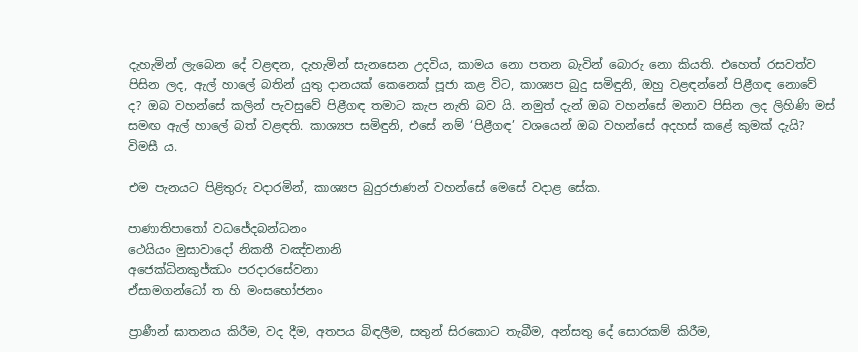දැහැමින් ලැබෙන දේ වළඳන, දැහැමින් සැනසෙන උදවිය, කාමය නො පතන බැවින් බොරු නො කියති. එහෙත් රසවත්ව පිසින ලද, ඇල් හාලේ බතින් යුතු දානයක් කෙනෙක් පූජා කළ විට, කාශ්‍යප බුදු සමිඳුනි, ඔහු වළඳන්නේ පිළීගඳ නොවේ ද? ඔබ වහන්සේ කලින් පැවසුවේ පිළීගඳ තමාට කැප නැති බව යි. නමුත් දැන් ඔබ වහන්සේ මනාව පිසින ලද ලිහිණි මස් සමඟ ඇල් හාලේ බත් වළඳති. කාශ්‍යප සමිඳුනි, එසේ නම් ‘පිළීගඳ’ වශයෙන් ඔබ වහන්සේ අදහස් කළේ කුමක් දැයි? විමසී ය.

එම පැනයට පිළිතුරු වදාරමින්, කාශ්‍යප බුදුරජාණන් වහන්සේ මෙසේ වදාළ සේක.

පාණාතිපාතෝ වධජේදබන්ධනං
ථෙයියං මුසාවාදෝ නිකතී වඤ්චනානි
අජෙක්‍ධිනකුජ්ඣං පරදාරසේවනා
ඒසාමගන්ධෝ ත හි මංසභෝජනං

ප්‍රාණීන් ඝාතනය කිරීම, වද දීම, අතපය බිඳලීම, සතුන් සිරකොට තැබීම, අන්සතු දේ සොරකම් කිරීම,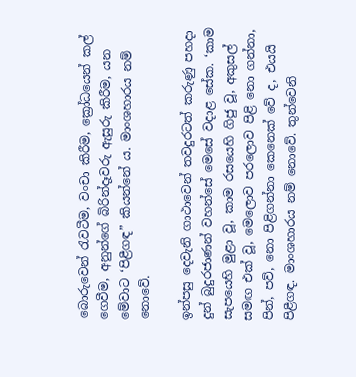බොරුවෙන් රැවටීම, වංචා කිරීම, ක්‍රෝධයෙන් කල් ගෙවීම, අනුන්ගේ බිරින්දෑවරු ඇසුරු කිරීම, යන මේවාට ‘පිළීගඳ” කියන්නේ ය. මාංශහාරය නම් නොවේ.

ඉන්පසු දෙවැනි ගාථාවෙන් තවදුරටත් කරුණු පහදා දුන් බුදුරජාණන් වහන්සේ මෙසේ වදාළ සේක. ‘කාම සැපයෙහි මුළා වූ, කාම රසයෙහි ගිජු වූ, අකුසල් සමඟ එක් වූ, මෙලොව පරලොව පිළි නො ගන්නා, පින්, පව්, නො පිළිගන්නා කෙනෙක් වේ ද, එයයි පිළීගඳ. මාංශහාරය නම් නොවේ. තුන්වෙනි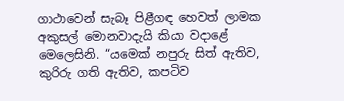ගාථාවෙන් සැබෑ පිළීගඳ හෙවත් ලාමක අකුසල් මොනවාදැයි කියා වදාළේ මෙලෙසිනි. “යමෙක් නපුරු සිත් ඇතිව, කුරිරු ගති ඇතිව, කපටිව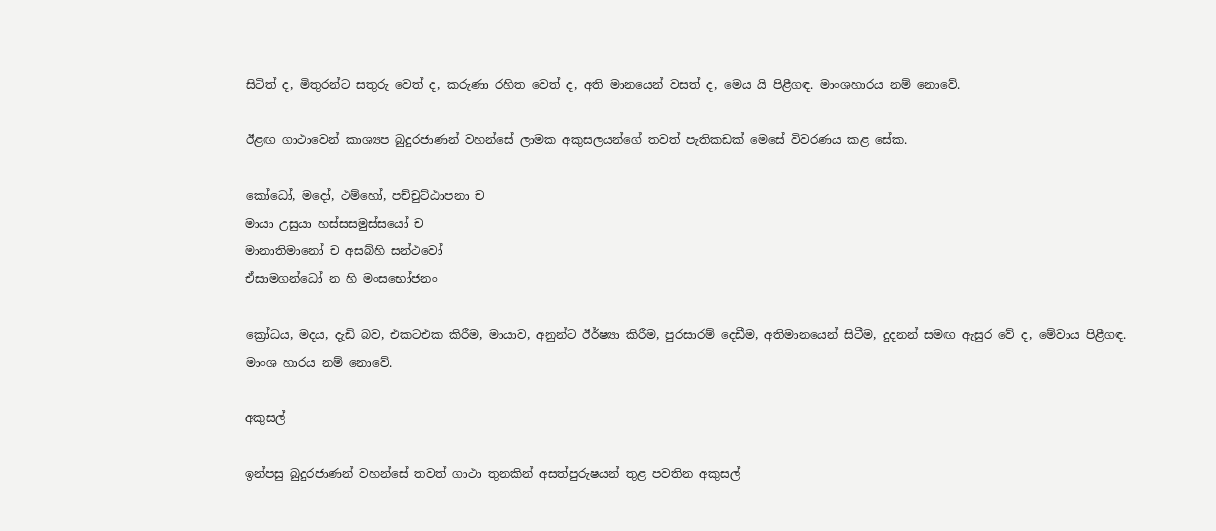සිටිත් ද, මිතුරන්ට සතුරු වෙත් ද, කරුණා රහිත වෙත් ද, අති මානයෙන් වසත් ද, මෙය යි පිළීගඳ. මාංශහාරය නම් නොවේ.

ඊළඟ ගාථාවෙන් කාශ්‍යප බුදුරජාණන් වහන්සේ ලාමක අකුසලයන්ගේ තවත් පැතිකඩක් මෙසේ විවරණය කළ සේක.

කෝධෝ, මදෝ, ථම්හෝ, පච්චුට්ඨාපනා ච
මායා උසුයා හස්සසමුස්සයෝ ච
මානාතිමානෝ ච අසබ්හි සන්ථවෝ
ඒසාමගන්ධෝ න හි මංසභෝජනං

ක්‍රෝධය, මදය, දැඩි බව, එකටඑක කිරීම, මායාව, අනුන්ට ඊර්ෂ්‍යා කිරීම, පුරසාරම් දෙඩීම, අතිමානයෙන් සිටීම, දුදනන් සමඟ ඇසුර වේ ද, මේවාය පිළීගඳ. මාංශ හාරය නම් නොවේ.

අකුසල්

ඉන්පසු බුදුරජාණන් වහන්සේ තවත් ගාථා තුනකින් අසත්පුරුෂයන් තුළ පවතින අකුසල්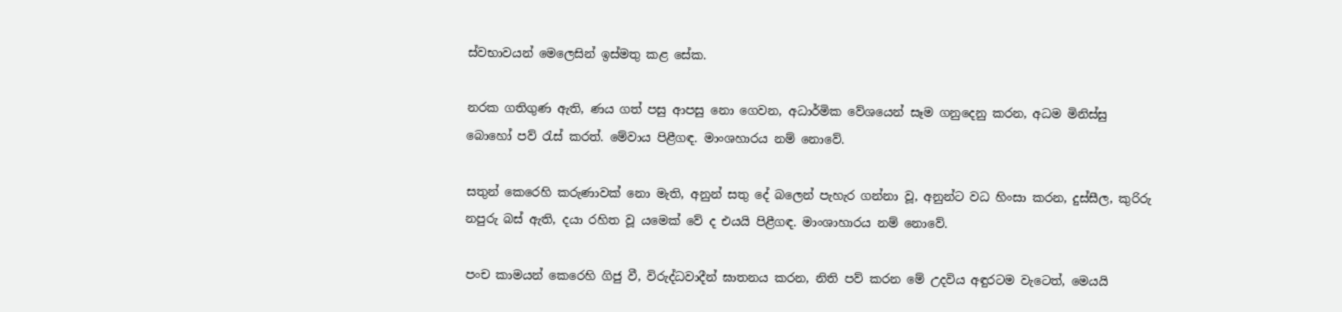ස්වභාවයන් මෙලෙසින් ඉස්මතු කළ සේක.

නරක ගතිගුණ ඇති, ණය ගත් පසු ආපසු නො ගෙවන, අධාර්මික වේශයෙන් සෑම ගනුදෙනු කරන, අධම මිනිස්සු බොහෝ පව් රැස් කරත්. මේවාය පිළීගඳ. මාංශහාරය නම් නොවේ.

සතුන් කෙරෙහි කරුණාවක් නො මැති, අනුන් සතු දේ බලෙන් පැහැර ගන්නා වූ, අනුන්ට වධ හිංසා කරන, දුස්සීල, කුරිරු නපුරු බස් ඇති, දයා රහිත වූ යමෙක් වේ ද එයයි පිළීගඳ. මාංශාහාරය නම් නොවේ.

පංච කාමයන් කෙරෙහි ගිජු වී, විරුද්ධවාදීන් ඝාතනය කරන, නිති පව් කරන මේ උදවිය අඳුරටම වැටෙත්, මෙයයි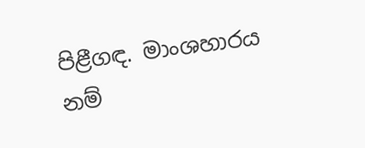පිළීගඳ. මාංශහාරය නම්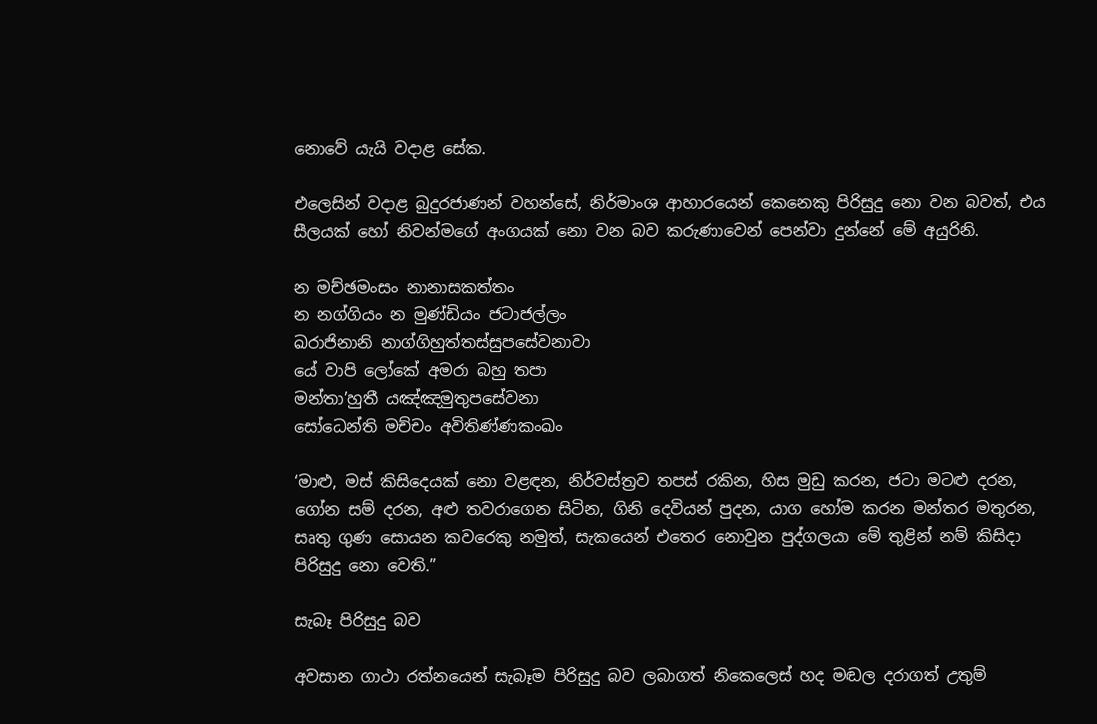නොවේ යැයි වදාළ සේක.

එලෙසින් වදාළ බුදුරජාණන් වහන්සේ, නිර්මාංශ ආහාරයෙන් කෙනෙකු පිරිසුදු නො වන බවත්, එය සීලයක් හෝ නිවන්මගේ අංගයක් නො වන බව කරුණාවෙන් පෙන්වා දුන්නේ මේ අයුරිනි.

න මච්ඡමංසං නානාසකත්තං
න නග්ගියං න මුණ්ඩියං ජටාජල්ලං
ඛරාජිනානි නාග්ගිහුත්තස්සුපසේවනාවා
යේ වාපි ලෝකේ අමරා බහු තපා
මන්තා’හුතී යඤ්ඤමුතුපසේවනා
සෝධෙන්ති මච්චං අවිතිණ්ණකංඛං

‘මාළු, මස් කිසිදෙයක් නො වළඳන, නිර්වස්ත්‍රව තපස් රකින, හිස මුඩු කරන, ජටා මටළු දරන, ගෝන සම් දරන, අළු තවරාගෙන සිටින, ගිනි දෙවියන් පුදන, යාග හෝම කරන මන්තර මතුරන, සෘතු ගුණ සොයන කවරෙකු නමුත්, සැකයෙන් එතෙර නොවුන පුද්ගලයා මේ තුළින් නම් කිසිදා පිරිසුදු නො වෙති.”

සැබෑ පිරිසුදු බව

අවසාන ගාථා රත්නයෙන් සැබෑම පිරිසුදු බව ලබාගත් නිකෙලෙස් හද මඬල දරාගත් උතුම්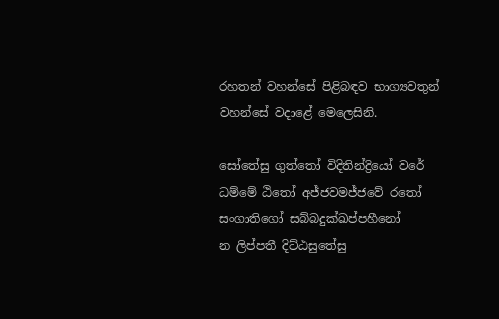රහතන් වහන්සේ පිළිබඳව භාග්‍යවතුන් වහන්සේ වදාළේ මෙලෙසිනි.

සෝතේසු ගුත්තෝ විදිතින්ද්‍රියෝ වරේ
ධම්මේ ඨිතෝ අජ්ජවමජ්ජවේ රතෝ
සංගාතිගෝ සබ්බදුක්ඛප්පහීනෝ
න ලිප්පතී දිට්ඨසුතේසු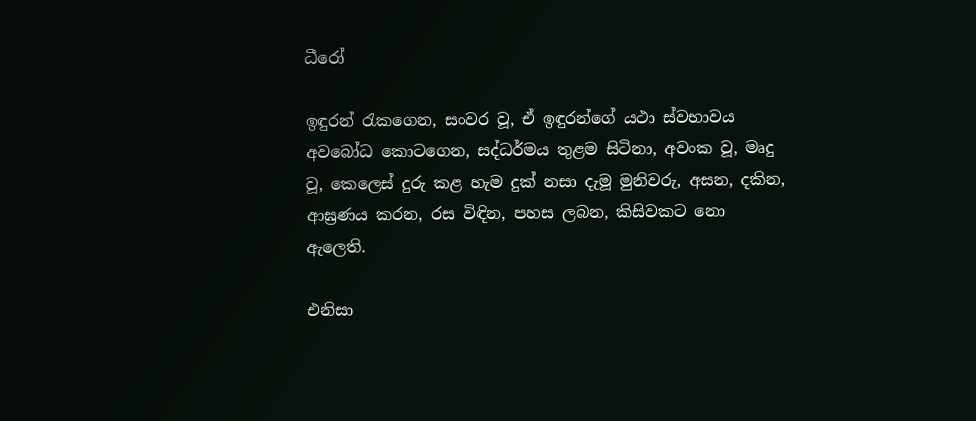ධීරෝ

ඉඳුරන් රැකගෙන, සංවර වූ, ඒ ඉඳුරන්ගේ යථා ස්වභාවය අවබෝධ කොටගෙන, සද්ධර්මය තුළම සිටිනා, අවංක වූ, මෘදු වූ, කෙලෙස් දුරු කළ හැම දුක් නසා දැමූ මුනිවරු, අසන, දකින, ආඝ්‍රණය කරන, රස විඳින, පහස ලබන, කිසිවකට නො ඇලෙති.

එනිසා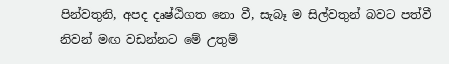පින්වතුනි, අපද දෘෂ්ඨිගත නො වී, සැබෑ ම සිල්වතුන් බවට පත්වී නිවන් මඟ වඩන්නට මේ උතුම්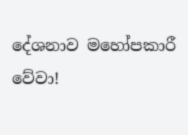දේශනාව මහෝපකාරී වේවා!